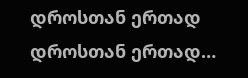დროსთან ერთად
დროსთან ერთად…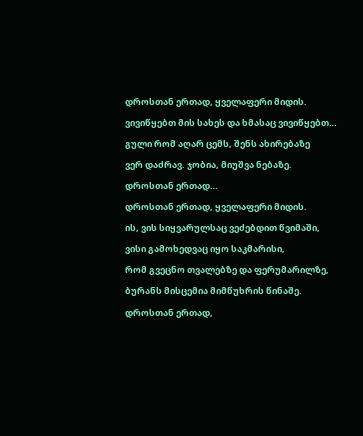დროსთან ერთად, ყველაფერი მიდის.
ვივიწყებთ მის სახეს და ხმასაც ვივიწყებთ…
გული რომ აღარ ცემს, შენს ახირებაზე
ვერ დაძრავ. ჯობია, მიუშვა ნებაზე.
დროსთან ერთად…
დროსთან ერთად, ყველაფერი მიდის.
ის, ვის სიყვარულსაც ვეძებდით წვიმაში,
ვისი გამოხედვაც იყო საკმარისი,
რომ გვეცნო თვალებზე და ფერუმარილზე,
ბურანს მისცემია მიმწუხრის წინაშე.
დროსთან ერთად,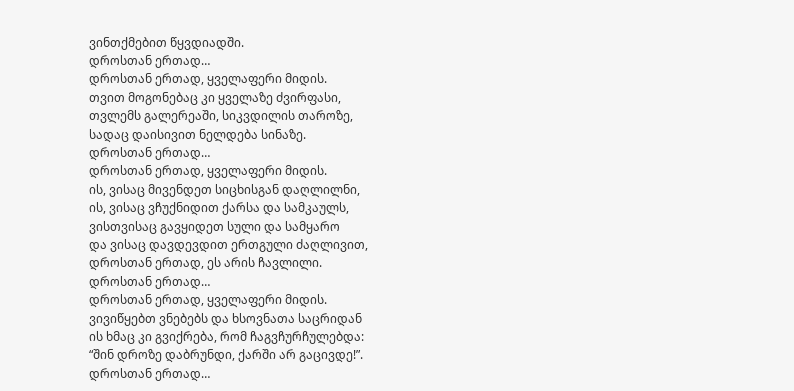ვინთქმებით წყვდიადში.
დროსთან ერთად…
დროსთან ერთად, ყველაფერი მიდის.
თვით მოგონებაც კი ყველაზე ძვირფასი,
თვლემს გალერეაში, სიკვდილის თაროზე,
სადაც დაისივით ნელდება სინაზე.
დროსთან ერთად…
დროსთან ერთად, ყველაფერი მიდის.
ის, ვისაც მივენდეთ სიცხისგან დაღლილნი,
ის, ვისაც ვჩუქნიდით ქარსა და სამკაულს,
ვისთვისაც გავყიდეთ სული და სამყარო
და ვისაც დავდევდით ერთგული ძაღლივით,
დროსთან ერთად, ეს არის ჩავლილი.
დროსთან ერთად…
დროსთან ერთად, ყველაფერი მიდის.
ვივიწყებთ ვნებებს და ხსოვნათა საცრიდან
ის ხმაც კი გვიქრება, რომ ჩაგვჩურჩულებდა:
“შინ დროზე დაბრუნდი, ქარში არ გაცივდე!”.
დროსთან ერთად…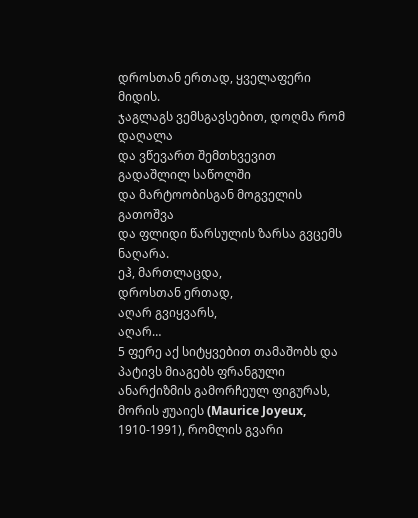დროსთან ერთად, ყველაფერი მიდის.
ჯაგლაგს ვემსგავსებით, დოღმა რომ დაღალა
და ვწევართ შემთხვევით გადაშლილ საწოლში
და მარტოობისგან მოგველის გათოშვა
და ფლიდი წარსულის ზარსა გვცემს ნაღარა.
ეჰ, მართლაცდა,
დროსთან ერთად,
აღარ გვიყვარს,
აღარ…
5 ფერე აქ სიტყვებით თამაშობს და პატივს მიაგებს ფრანგული ანარქიზმის გამორჩეულ ფიგურას, მორის ჟუაიეს (Maurice Joyeux, 1910-1991), რომლის გვარი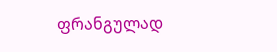ფრანგულად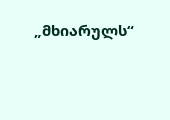„მხიარულს“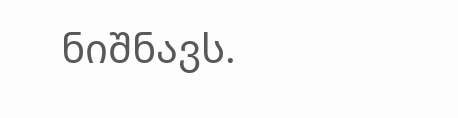ნიშნავს.